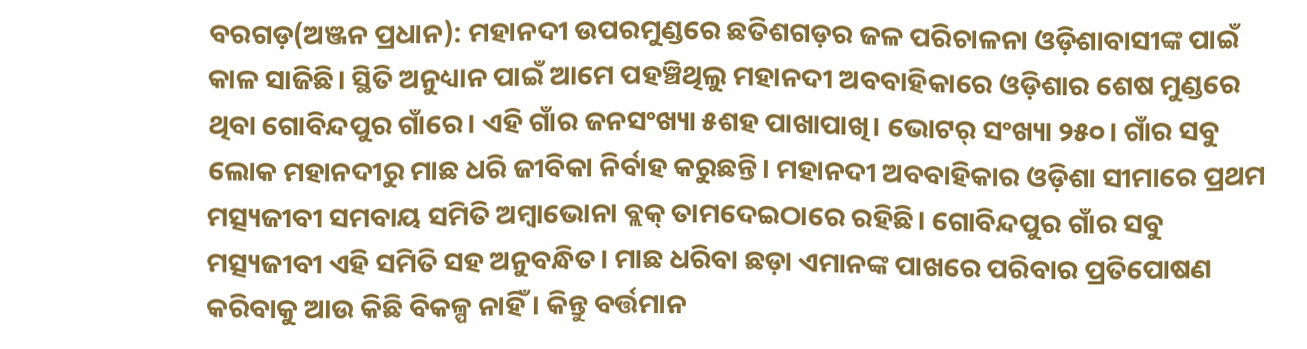ବରଗଡ଼(ଅଞ୍ଜନ ପ୍ରଧାନ): ମହାନଦୀ ଉପରମୁଣ୍ଡରେ ଛତିଶଗଡ଼ର ଜଳ ପରିଚାଳନା ଓଡ଼ିଶାବାସୀଙ୍କ ପାଇଁ କାଳ ସାଜିଛି। ସ୍ଥିତି ଅନୁଧ୍ୟାନ ପାଇଁ ଆମେ ପହଞ୍ଚିଥିଲୁ ମହାନଦୀ ଅବବାହିକାରେ ଓଡ଼ିଶାର ଶେଷ ମୁଣ୍ଡରେ ଥିବା ଗୋବିନ୍ଦପୁର ଗାଁରେ। ଏହି ଗାଁର ଜନସଂଖ୍ୟା ୫ଶହ ପାଖାପାଖି। ଭୋଟର୍ ସଂଖ୍ୟା ୨୫୦। ଗାଁର ସବୁ ଲୋକ ମହାନଦୀରୁ ମାଛ ଧରି ଜୀବିକା ନିର୍ବାହ କରୁଛନ୍ତି। ମହାନଦୀ ଅବବାହିକାର ଓଡ଼ିଶା ସୀମାରେ ପ୍ରଥମ ମତ୍ସ୍ୟଜୀବୀ ସମବାୟ ସମିତି ଅମ୍ବାଭୋନା ବ୍ଲକ୍ ତାମଦେଇଠାରେ ରହିଛି। ଗୋବିନ୍ଦପୁର ଗାଁର ସବୁ ମତ୍ସ୍ୟଜୀବୀ ଏହି ସମିତି ସହ ଅନୁବନ୍ଧିତ। ମାଛ ଧରିବା ଛଡ଼ା ଏମାନଙ୍କ ପାଖରେ ପରିବାର ପ୍ରତିପୋଷଣ କରିବାକୁ ଆଉ କିଛି ବିକଳ୍ପ ନାହିଁ। କିନ୍ତୁ ବର୍ତ୍ତମାନ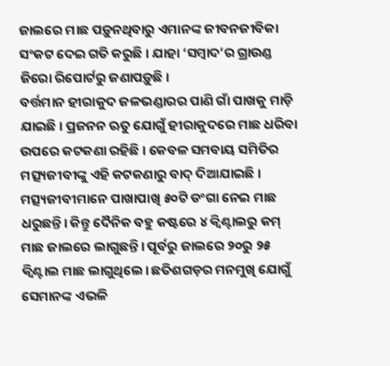ଜାଲରେ ମାଛ ପଡ଼ୁନଥିବାରୁ ଏମାନଙ୍କ ଜୀବନଜୀବିକା ସଂକଟ ଦେଇ ଗତି କରୁଛି। ଯାହା ‘ସମ୍ବାଦ’ର ଗ୍ରାଉଣ୍ଡ ଜିରୋ ରିପୋର୍ଟରୁ ଜଣାପଡ଼ୁଛି।
ବର୍ତ୍ତମାନ ହୀରାକୁଦ ଜଳଭଣ୍ଡାରର ପାଣି ଗାଁ ପାଖକୁ ମାଡ଼ି ଯାଇଛି। ପ୍ରଜନନ ଋତୁ ଯୋଗୁଁ ହୀରାକୁଦରେ ମାଛ ଧରିବା ଉପରେ କଟକଣା ରହିଛି। କେବଳ ସମବାୟ ସମିତିର ମତ୍ସ୍ୟଜୀବୀଙ୍କୁ ଏହି କଟକଣାରୁ ବାଦ୍ ଦିଆଯାଇଛି। ମତ୍ସ୍ୟଜୀବୀମାନେ ପାଖାପାଖି ୫୦ଟି ଡଂଗା ନେଇ ମାଛ ଧରୁଛନ୍ତି। କିନ୍ତୁ ଦୈନିକ ବହୁ କଷ୍ଟରେ ୪ କ୍ବିଣ୍ଟାଲରୁ କମ୍ ମାଛ ଜାଲରେ ଲାଗୁଛନ୍ତି। ପୂର୍ବରୁ ଜାଲରେ ୨୦ରୁ ୨୫ କ୍ବିଣ୍ଟାଲ ମାଛ ଲାଗୁଥିଲେ। ଛତିଶଗଡ଼ର ମନମୁଖି ଯୋଗୁଁ ସେମାନଙ୍କ ଏଭଳି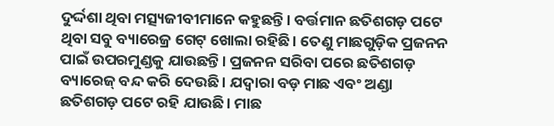ଦୁର୍ଦ୍ଦଶା ଥିବା ମତ୍ସ୍ୟଜୀବୀମାନେ କହୁଛନ୍ତି। ବର୍ତ୍ତମାନ ଛତିଶଗଡ଼ ପଟେ ଥିବା ସବୁ ବ୍ୟାରେଜ୍ର ଗେଟ୍ ଖୋଲା ରହିଛି। ତେଣୁ ମାଛଗୁଡ଼ିକ ପ୍ରଜନନ ପାଇଁ ଉପରମୁଣ୍ଡକୁ ଯାଉଛନ୍ତି। ପ୍ରଜନନ ସରିବା ପରେ ଛତିଶଗଡ଼ ବ୍ୟାରେଜ୍ ବନ୍ଦ କରି ଦେଉଛି। ଯଦ୍ବାରା ବଡ଼ ମାଛ ଏବଂ ଅଣ୍ଡା ଛତିଶଗଡ଼ ପଟେ ରହି ଯାଉଛି। ମାଛ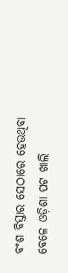ବଂଶ ବିସ୍ତାର ସେଠାରେ ହେଉଥିବା ବେଳେ ଓଡ଼ିଶା ପଟ ଖାଲି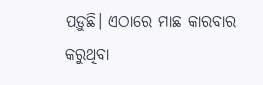ପଡ଼ୁଛି। ଏଠାରେ ମାଛ କାରବାର କରୁଥିବା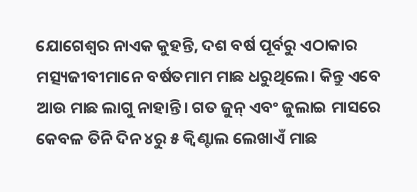ଯୋଗେଶ୍ବର ନାଏକ କୁହନ୍ତି, ଦଶ ବର୍ଷ ପୂର୍ବରୁ ଏଠାକାର ମତ୍ସ୍ୟଜୀବୀମାନେ ବର୍ଷତମାମ ମାଛ ଧରୁଥିଲେ। କିନ୍ତୁ ଏବେ ଆଉ ମାଛ ଲାଗୁ ନାହାନ୍ତି। ଗତ ଜୁନ୍ ଏବଂ ଜୁଲାଇ ମାସରେ କେବଳ ତିନି ଦିନ ୪ରୁ ୫ କ୍ବିଣ୍ଟାଲ ଲେଖାଏଁ ମାଛ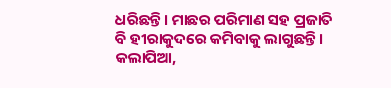ଧରିଛନ୍ତି। ମାଛର ପରିମାଣ ସହ ପ୍ରଜାତି ବି ହୀରାକୁଦରେ କମିବାକୁ ଲାଗୁଛନ୍ତି। କଲାପିଆ,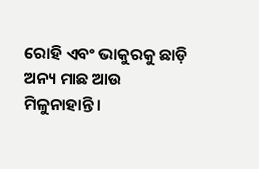ରୋହି ଏବଂ ଭାକୁରକୁ ଛାଡ଼ି ଅନ୍ୟ ମାଛ ଆଉ ମିଳୁନାହାନ୍ତି।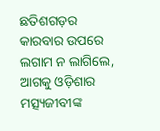ଛତିଶଗଡ଼ର କାରବାର ଉପରେ ଲଗାମ ନ ଲାଗିଲେ, ଆଗକୁ ଓଡ଼ିଶାର ମତ୍ସ୍ୟଜୀବୀଙ୍କ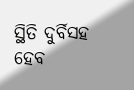ସ୍ଥିତି ଦୁର୍ବିସହ ହେବ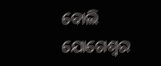ବୋଲି ଯୋଗେଶ୍ବର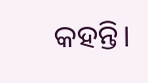କହନ୍ତି।